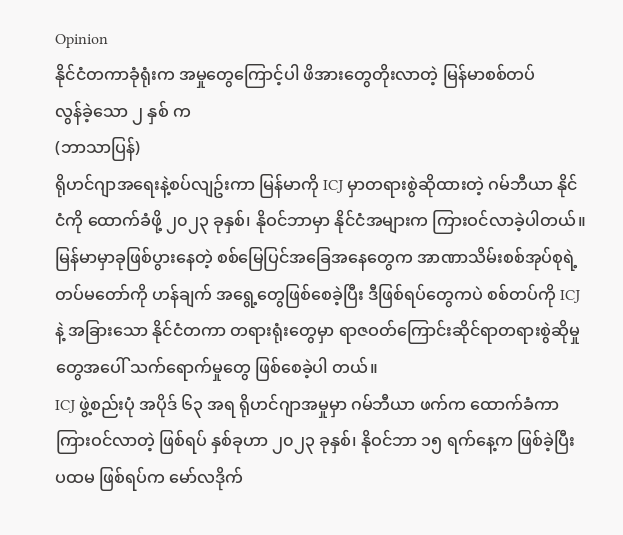Opinion
နိုင်ငံတကာခုံရုံးက အမှုတွေကြောင့်ပါ ဖိအားတွေတိုးလာတဲ့ မြန်မာစစ်တပ်
လွန်ခဲ့သော ၂ နှစ် က
(ဘာသာပြန်)
ရိုဟင်ဂျာအရေးနဲ့စပ်လျဥ်းကာ မြန်မာကို ICJ မှာတရားစွဲဆိုထားတဲ့ ဂမ်ဘီယာ နိုင်ငံကို ထောက်ခံဖို့ ၂၀၂၃ ခုနှစ်၊ နိုဝင်ဘာမှာ နိုင်ငံအများက ကြားဝင်လာခဲ့ပါတယ်။
မြန်မာမှာခုဖြစ်ပွားနေတဲ့ စစ်မြေပြင်အခြေအနေတွေက အာဏာသိမ်းစစ်အုပ်စုရဲ့ တပ်မတော်ကို ဟန်ချက် အရွေ့တွေဖြစ်စေခဲ့ပြီး ဒီဖြစ်ရပ်တွေကပဲ စစ်တပ်ကို ICJ နဲ့ အခြားသော နိုင်ငံတကာ တရားရုံးတွေမှာ ရာဇဝတ်ကြောင်းဆိုင်ရာတရားစွဲဆိုမှု တွေအပေါ် သက်ရောက်မှုတွေ ဖြစ်စေခဲ့ပါ တယ်။
ICJ ဖွဲ့စည်းပုံ အပိုဒ် ၆၃ အရ ရိုဟင်ဂျာအမှုမှာ ဂမ်ဘီယာ ဖက်က ထောက်ခံကာကြားဝင်လာတဲ့ ဖြစ်ရပ် နှစ်ခုဟာ ၂၀၂၃ ခုနှစ်၊ နိုဝင်ဘာ ၁၅ ရက်နေ့က ဖြစ်ခဲ့ပြီး ပထမ ဖြစ်ရပ်က မော်လဒိုက်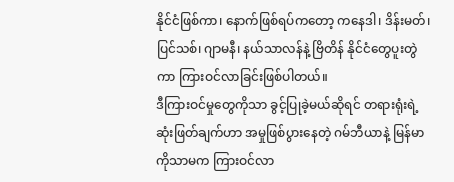နိုင်ငံဖြစ်ကာ၊ နောက်ဖြစ်ရပ်ကတော့ ကနေဒါ၊ ဒိန်းမတ်၊ ပြင်သစ်၊ ဂျာမနီ၊ နယ်သာလန်နဲ့ ဗြိတိန် နိုင်ငံတွေပူးတွဲကာ ကြားဝင်လာခြင်းဖြစ်ပါတယ်။
ဒီကြားဝင်မှုတွေကိုသာ ခွင့်ပြုခဲ့မယ်ဆိုရင် တရားရုံးရဲ့ဆုံးဖြတ်ချက်ဟာ အမှုဖြစ်ပွားနေတဲ့ ဂမ်ဘီယာနဲ့ မြန်မာကိုသာမက ကြားဝင်လာ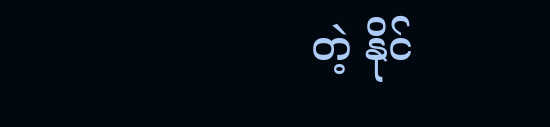တဲ့ နိုင်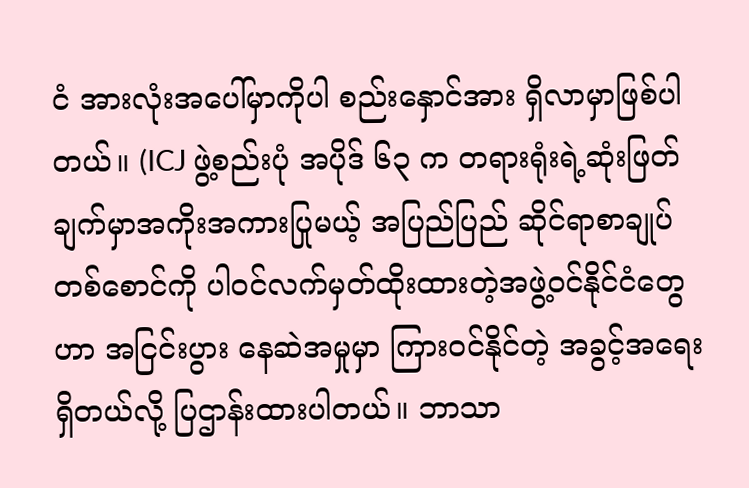ငံ အားလုံးအပေါ်မှာကိုပါ စည်းနှောင်အား ရှိလာမှာဖြစ်ပါတယ်။ (ICJ ဖွဲ့စည်းပုံ အပိုဒ် ၆၃ က တရားရုံးရဲ့ဆုံးဖြတ်ချက်မှာအကိုးအကားပြုမယ့် အပြည်ပြည် ဆိုင်ရာစာချုပ်တစ်စောင်ကို ပါဝင်လက်မှတ်ထိုးထားတဲ့အဖွဲ့ဝင်နိုင်ငံတွေဟာ အငြင်းပွား နေဆဲအမှုမှာ ကြားဝင်နိုင်တဲ့ အခွင့်အရေး ရှိတယ်လို့ ပြဌာန်းထားပါတယ်။ ဘာသာ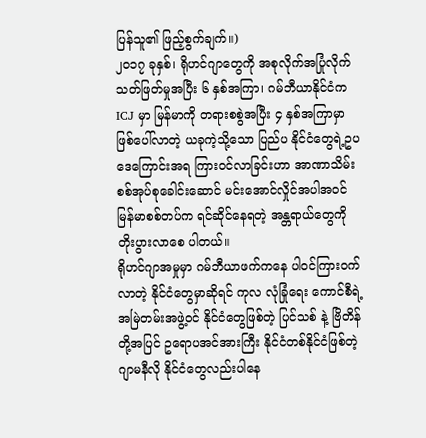ပြန်သူ၏ ဖြည့်စွက်ချက်။)
၂၀၁၇ ခုနှစ်၊ ရိုဟင်ဂျာတွေကို အစုလိုက်အပြုံလိုက်သတ်ဖြတ်မှုအပြီး ၆ နှစ်အကြာ၊ ဂမ်ဘီယာနိုင်ငံက ICJ မှာ မြန်မာကို တရားစစွဲအပြီး ၄ နှစ်အကြာမှာ ဖြစ်ပေါ်လာတဲ့ ယခုကဲ့သို့သော ပြည်ပ နိုင်ငံတွေရဲ့ဥပဒေကြောင်းအရ ကြားဝင်လာခြင်းဟာ အာဏာသိမ်းစစ်အုပ်စုခေါင်းဆောင် မင်းအောင်လှိုင်အပါအဝင် မြန်မာစစ်တပ်က ရင်ဆိုင်နေရတဲ့ အန္တရာယ်တွေကို တိုးပွားလာစေ ပါတယ်။
ရိုဟင်ဂျာအမှုမှာ ဂမ်ဘီယာဖက်ကနေ ပါဝင်ကြားဝက်လာတဲ့ နိုင်ငံတွေမှာဆိုရင် ကုလ လုံခြုံရေး ကောင်စီရဲ့ အမြဲတမ်းအဖွဲ့ဝင် နိုင်ငံတွေဖြစ်တဲ့ ပြင်သစ် နဲ့ ဗြိတိန်တို့အပြင် ဥရောပအင်အားကြီး နိုင်ငံတစ်နိုင်ငံဖြစ်တဲ့ ဂျာမနီလို နိုင်ငံတွေလည်းပါနေ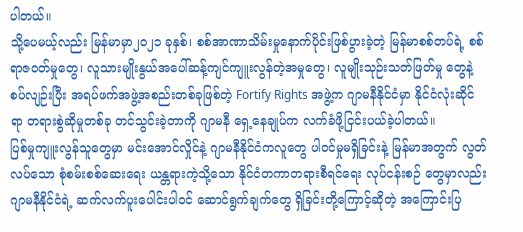ပါတယ်။
သို့ပေမယ့်လည်း မြန်မာမှာ၂၀၂၁ ခုနှစ်၊ စစ်အာဏာသိမ်းမှုနောက်ပိုင်းဖြစ်ပွားခဲ့တဲ့ မြန်မာစစ်တပ်ရဲ့ စစ်ရာဇဝတ်မှုတွေ၊ လူသားမျိုးနွယ်အပေါ်ဆန့်ကျင်ကျူးလွန်တဲ့အမှုတွေ၊ လူမျိုးသုဉ်းသတ်ဖြတ်မှု တွေနဲ့ စပ်လျဉ်းပြီး အရပ်ဖက်အဖွဲ့အစည်းတစ်ခုဖြစ်တဲ့ Fortify Rights အဖွဲ့က ဂျာမနီနိုင်ငံမှာ နိုင်ငံလုံးဆိုင်ရာ တရားစွဲဆိုမှုတစ်ခု တင်သွင်းခဲ့တာကို ဂျာမနီ ရှေ့နေချုပ်က လက်ခံဖို့ငြင်းပယ်ခဲ့ပါတယ်။
ပြစ်မှုကျူးလွန်သူတွေမှာ မင်းအောင်လှိုင်နဲ့ ဂျာမနီနိုင်ငံကလူတွေ ပါဝင်မှုမရှိခြင်းနဲ့ မြန်မာအတွက် လွတ်လပ်သော စုံစမ်းစစ်ဆေးရေး ယန္တရားကဲ့သို့သော နိုင်ငံတကာတရားစီရင်ရေး လုပ်ငန်းစဉ် တွေမှာလည်း ဂျာမနီနိုင်ငံရဲ့ ဆက်လက်ပူးပေါင်းပါဝင် ဆောင်ရွက်ချက်တွေ ရှိခြင်းတို့ကြောင့်ဆိုတဲ့ အကြောင်းပြ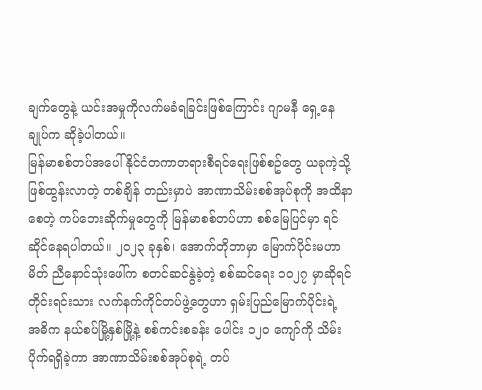ချက်တွေနဲ့ ယင်းအမှုကိုလက်မခံရခြင်းဖြစ်ကြောင်း ဂျာမနီ ရှေ့နေချုပ်က ဆိုခဲ့ပါတယ်။
မြန်မာစစ်တပ်အပေါ် နိုင်ငံတကာတရားစီရင်ရေးဖြစ်စဥ်တွေ ယခုကဲ့သို့ဖြစ်ထွန်းလာတဲ့ တစ်ချိန် တည်းမှာပဲ အာဏာသိမ်းစစ်အုပ်စုကို အထိနာစေတဲ့ ကပ်ဘေးဆိုက်မှုတွေကို မြန်မာစစ်တပ်ဟာ စစ်မြေပြင်မှာ ရင်ဆိုင်နေရပါတယ်။ ၂၀၂၃ ခုနှစ်၊ အောက်တိုဘာမှာ မြောက်ပိုင်းမဟာမိတ် ညီနောင်သုံးဖေါ်က စတင်ဆင်နွဲခဲ့တဲ့ စစ်ဆင်ရေး ၁၀၂၇ မှာဆိုရင် တိုင်းရင်းသား လက်နက်ကိုင်တပ်ဖွဲ့တွေဟာ ရှမ်းပြည်မြောက်ပိုင်းရဲ့ အဓိက နယ်စပ်မြို့နှစ်မြို့နဲ့ စစ်ကင်းစခန်း ပေါင်း ၁၂၀ ကျော်ကို သိမ်းပိုက်ရရှိခဲ့ကာ အာဏာသိမ်းစစ်အုပ်စုရဲ့ တပ်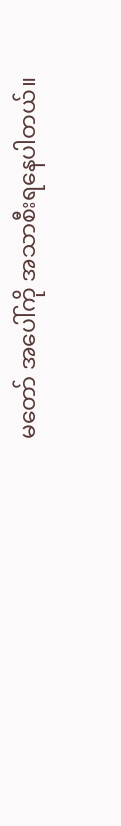မတော် အပေါ်ကို အသာစီးရနေပါတယ်။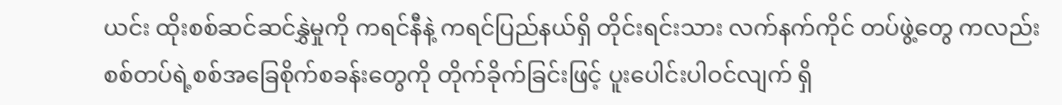ယင်း ထိုးစစ်ဆင်ဆင်နွှဲမှုကို ကရင်နီနဲ့ ကရင်ပြည်နယ်ရှိ တိုင်းရင်းသား လက်နက်ကိုင် တပ်ဖွဲ့တွေ ကလည်း စစ်တပ်ရဲ့စစ်အခြေစိုက်စခန်းတွေကို တိုက်ခိုက်ခြင်းဖြင့် ပူးပေါင်းပါဝင်လျက် ရှိ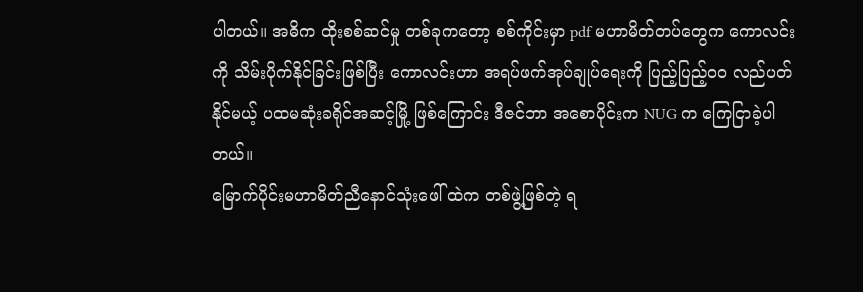ပါတယ်။ အဓိက ထိုးစစ်ဆင်မှု တစ်ခုကတော့ စစ်ကိုင်းမှာ pdf မဟာမိတ်တပ်တွေက ကောလင်းကို သိမ်းပိုက်နိုင်ခြင်းဖြစ်ပြီး ကောလင်းဟာ အရပ်ဖက်အုပ်ချုပ်ရေးကို ပြည့်ပြည့်ဝဝ လည်ပတ်နိုင်မယ့် ပထမဆုံးခရိုင်အဆင့်မြို့ ဖြစ်ကြောင်း ဒီဇင်ဘာ အစောပိုင်းက NUG က ကြေငြာခဲ့ပါတယ်။
မြောက်ပိုင်းမဟာမိတ်ညီနောင်သုံးဖေါ် ထဲက တစ်ဖွဲ့ဖြစ်တဲ့ ရ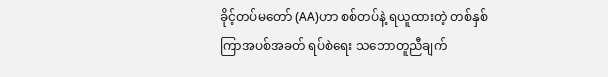ခိုင့်တပ်မတော် (AA)ဟာ စစ်တပ်နဲ့ ရယူထားတဲ့ တစ်နှစ်ကြာအပစ်အခတ် ရပ်စဲရေး သဘောတူညီချက်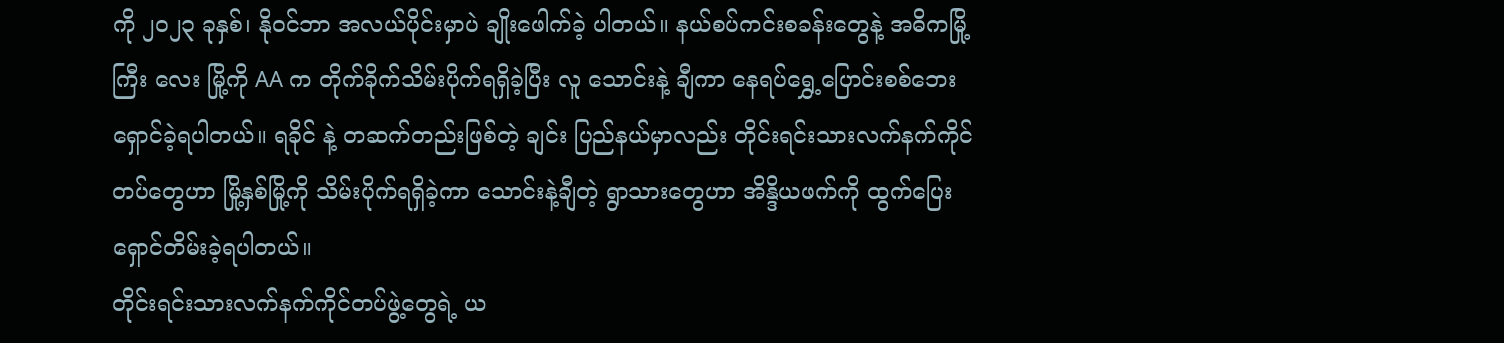ကို ၂၀၂၃ ခုနှစ်၊ နိုဝင်ဘာ အလယ်ပိုင်းမှာပဲ ချိုးဖေါက်ခဲ့ ပါတယ်။ နယ်စပ်ကင်းစခန်းတွေနဲ့ အဓိကမြို့ကြီး လေး မြို့ကို AA က တိုက်ခိုက်သိမ်းပိုက်ရရှိခဲ့ပြီး လူ သောင်းနဲ့ ချီကာ နေရပ်ရွှေ့ပြောင်းစစ်ဘေးရှောင်ခဲ့ရပါတယ်။ ရခိုင် နဲ့ တဆက်တည်းဖြစ်တဲ့ ချင်း ပြည်နယ်မှာလည်း တိုင်းရင်းသားလက်နက်ကိုင်တပ်တွေဟာ မြို့နှစ်မြို့ကို သိမ်းပိုက်ရရှိခဲ့ကာ သောင်းနဲ့ချီတဲ့ ရွာသားတွေဟာ အိန္ဒိယဖက်ကို ထွက်ပြေးရှောင်တိမ်းခဲ့ရပါတယ်။
တိုင်းရင်းသားလက်နက်ကိုင်တပ်ဖွဲ့တွေရဲ့ ယ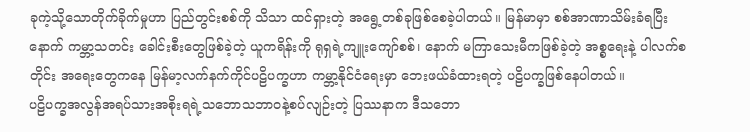ခုကဲ့သို့သောတိုက်ခိုက်မှုဟာ ပြည်တွင်းစစ်ကို သိသာ ထင်ရှားတဲ့ အရွေ့တစ်ခုဖြစ်စေခဲ့ပါတယ်။ မြန်မာမှာ စစ်အာဏာသိမ်းခံရပြီးနောက် ကမ္ဘာ့သတင်း ခေါင်းစီးတွေဖြစ်ခဲ့တဲ့ ယူကရိန်းကို ရုရှရဲ့ကျူးကျော်စစ်၊ နောက် မကြာသေးမီကဖြစ်ခဲ့တဲ့ အစ္စရေးနဲ့ ပါလက်စတိုင်း အရေးတွေကနေ မြန်မာ့လက်နက်ကိုင်ပဠိပက္ခဟာ ကမ္ဘာ့နိုင်ငံရေးမှာ ဘေးဖယ်ခံထားရတဲ့ ပဠိပက္ခဖြစ်နေပါတယ်။
ပဠိပက္ခအလွန်အရပ်သားအစိုးရရဲ့သဘောသဘာဝနဲ့စပ်လျဉ်းတဲ့ ပြဿနာက ဒီသဘော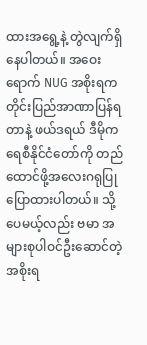ထားအရွေ့နဲ့ တွဲလျက်ရှိ နေပါတယ်။ အဝေးရောက် NUG အစိုးရက တိုင်းပြည်အာဏာပြန်ရတာနဲ့ ဖယ်ဒရယ် ဒီမိုကရေစီနိုင်ငံတော်ကို တည်ထောင်ဖို့အလေးဂရုပြုပြောထားပါတယ်။ သို့ပေမယ့်လည်း ဗမာ အများစုပါဝင်ဦးဆောင်တဲ့အစိုးရ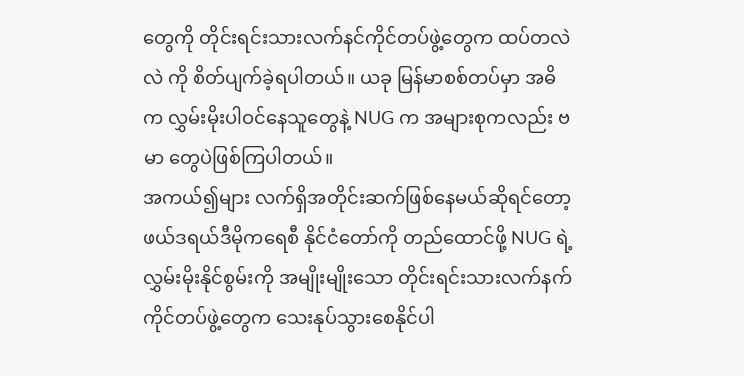တွေကို တိုင်းရင်းသားလက်နင်ကိုင်တပ်ဖွဲ့တွေက ထပ်တလဲလဲ ကို စိတ်ပျက်ခဲ့ရပါတယ်။ ယခု မြန်မာစစ်တပ်မှာ အဓိက လွှမ်းမိုးပါဝင်နေသူတွေနဲ့ NUG က အများစုကလည်း ဗမာ တွေပဲဖြစ်ကြပါတယ်။
အကယ်၍များ လက်ရှိအတိုင်းဆက်ဖြစ်နေမယ်ဆိုရင်တော့ ဖယ်ဒရယ်ဒီမိုကရေစီ နိုင်ငံတော်ကို တည်ထောင်ဖို့ NUG ရဲ့လွှမ်းမိုးနိုင်စွမ်းကို အမျိုးမျိုးသော တိုင်းရင်းသားလက်နက်ကိုင်တပ်ဖွဲ့တွေက သေးနုပ်သွားစေနိုင်ပါ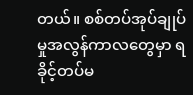တယ်။ စစ်တပ်အုပ်ချုပ်မှုအလွန်ကာလတွေမှာ ရခိုင့်တပ်မ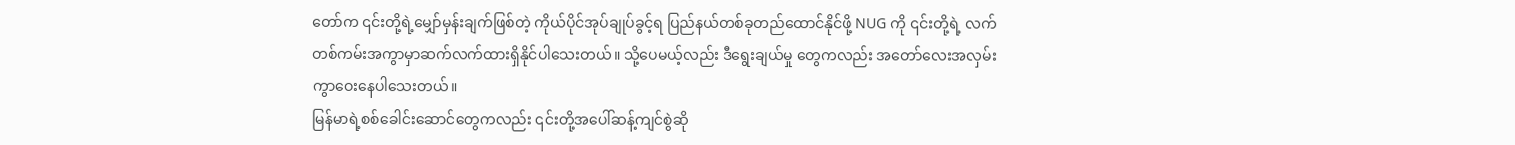တော်က ၎င်းတို့ရဲ့မျှော်မှန်းချက်ဖြစ်တဲ့ ကိုယ်ပိုင်အုပ်ချုပ်ခွင့်ရ ပြည်နယ်တစ်ခုတည်ထောင်နိုင်ဖို့ NUG ကို ၎င်းတို့ရဲ့ လက်တစ်ကမ်းအကွာမှာဆက်လက်ထားရှိနိုင်ပါသေးတယ်။ သို့ပေမယ့်လည်း ဒီရွေးချယ်မှု တွေကလည်း အတော်လေးအလှမ်းကွာဝေးနေပါသေးတယ်။
မြန်မာရဲ့စစ်ခေါင်းဆောင်တွေကလည်း ၎င်းတို့အပေါ်ဆန့်ကျင်စွဲဆို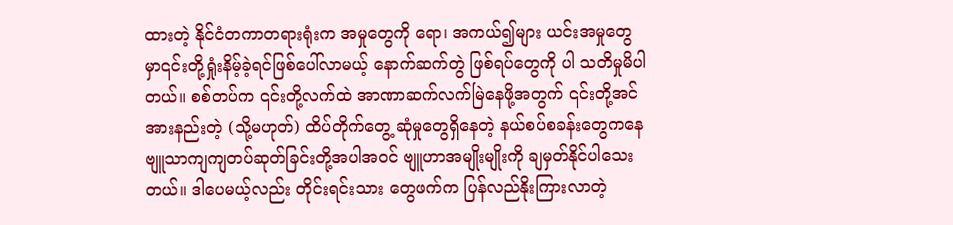ထားတဲ့ နိုင်ငံတကာတရားရုံးက အမှုတွေကို ရော၊ အကယ်၍များ ယင်းအမှုတွေမှာ၎င်းတို့ရှုံးနိမ့်ခဲ့ရင်ဖြစ်ပေါ်လာမယ့် နောက်ဆက်တွဲ ဖြစ်ရပ်တွေကို ပါ သတိမှုမိပါတယ်။ စစ်တပ်က ၎င်းတို့လက်ထဲ အာဏာဆက်လက်မြဲနေဖို့အတွက် ၎င်းတို့အင်အားနည်းတဲ့ (သို့မဟုတ်) ထိပ်တိုက်တွေ့ ဆုံမှုတွေရှိနေတဲ့ နယ်စပ်စခန်းတွေကနေ ဗျူသာကျကျတပ်ဆုတ်ခြင်းတို့အပါအဝင် ဗျူဟာအမျိုးမျိုးကို ချမှတ်နိုင်ပါသေးတယ်။ ဒါပေမယ့်လည်း တိုင်းရင်းသား တွေဖက်က ပြန်လည်နိုးကြားလာတဲ့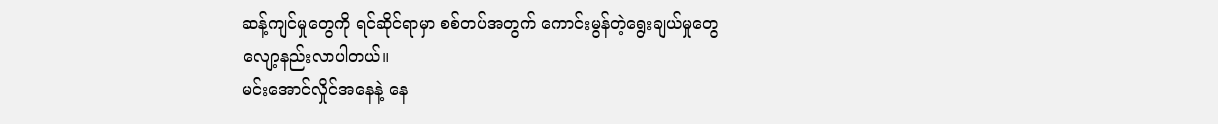ဆန့်ကျင်မှုတွေကို ရင်ဆိုင်ရာမှာ စစ်တပ်အတွက် ကောင်းမွန်တဲ့ရွေးချယ်မှုတွေ လျော့နည်းလာပါတယ်။
မင်းအောင်လှိုင်အနေနဲ့ နေ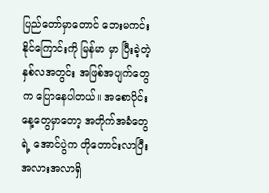ပြည်တော်မှာတောင် ဘေးမကင်းနိုင်ကြောင်းကို မြန်မာ မှာ ပြီးခဲ့တဲ့ နှစ်လအတွင်း အဖြစ်အပျက်တွေက ပြောနေပါတယ်။ အစောပိုင်းနေ့တွေမှာတော့ အတိုက်အခံတွေရဲ့ အောင်ပွဲက တိုတောင်းလာပြီး အလားအလာရှိ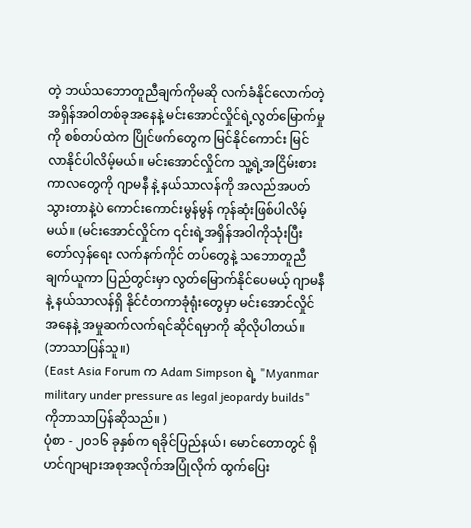တဲ့ ဘယ်သဘောတူညီချက်ကိုမဆို လက်ခံနိုင်လောက်တဲ့ အရှိန်အဝါတစ်ခုအနေနဲ့ မင်းအောင်လှိုင်ရဲ့လွတ်မြောက်မှုကို စစ်တပ်ထဲက ပြိုင်ဖက်တွေက မြင်နိုင်ကောင်း မြင်လာနိုင်ပါလိမ့်မယ်။ မင်းအောင်လှိုင်က သူ့ရဲ့အငြိမ်းစား ကာလတွေကို ဂျာမနီ နဲ့ နယ်သာလန်ကို အလည်အပတ် သွားတာနဲ့ပဲ ကောင်းကောင်းမွန်မွန် ကုန်ဆုံးဖြစ်ပါလိမ့်မယ်။ (မင်းအောင်လှိုင်က ၎င်းရဲ့အရှိန်အဝါကိုသုံးပြီး တော်လှန်ရေး လက်နက်ကိုင် တပ်တွေနဲ့ သဘောတူညီချက်ယူကာ ပြည်တွင်းမှာ လွတ်မြောက်နိုင်ပေမယ့် ဂျာမနီနဲ့ နယ်သာလန်ရှိ နိုင်ငံတကာခုံရုံးတွေမှာ မင်းအောင်လှိုင်အနေနဲ့ အမှုဆက်လက်ရင်ဆိုင်ရမှာကို ဆိုလိုပါတယ်။ (ဘာသာပြန်သူ။)
(East Asia Forum က Adam Simpson ရဲ့ "Myanmar military under pressure as legal jeopardy builds" ကိုဘာသာပြန်ဆိုသည်။ )
ပုံစာ - ၂၀၁၆ ခုနှစ်က ရခိုင်ပြည်နယ်၊ မောင်တောတွင် ရိုဟင်ဂျာများအစုအလိုက်အပြုံလိုက် ထွက်ပြေး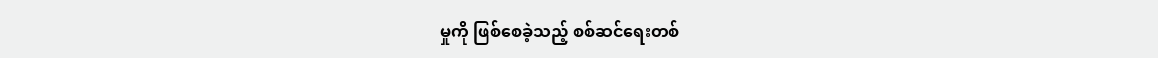မှုကို ဖြစ်စေခဲ့သည့် စစ်ဆင်ရေးတစ်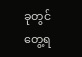ခုတွင်တွေ့ရ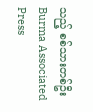သည့် စစ်သားတစ်ဦး
Burma Associated Press